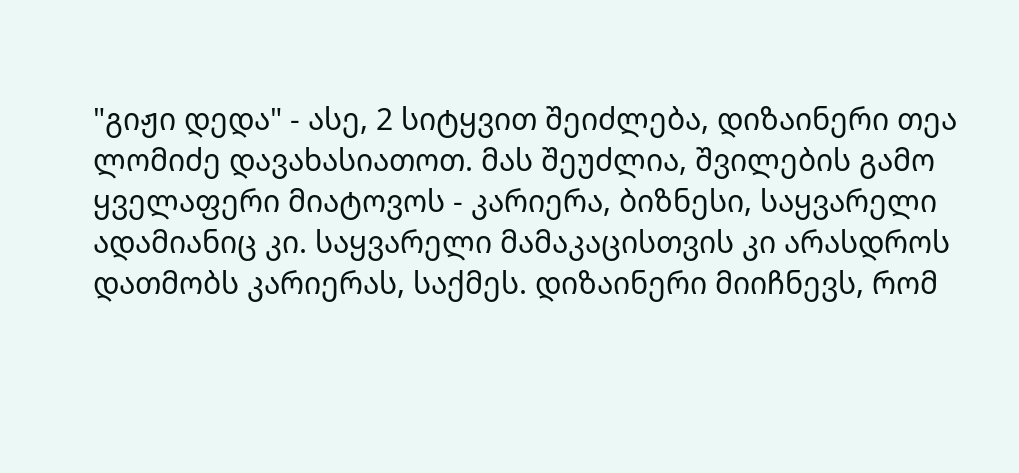"გიჟი დედა" - ასე, 2 სიტყვით შეიძლება, დიზაინერი თეა ლომიძე დავახასიათოთ. მას შეუძლია, შვილების გამო ყველაფერი მიატოვოს - კარიერა, ბიზნესი, საყვარელი ადამიანიც კი. საყვარელი მამაკაცისთვის კი არასდროს დათმობს კარიერას, საქმეს. დიზაინერი მიიჩნევს, რომ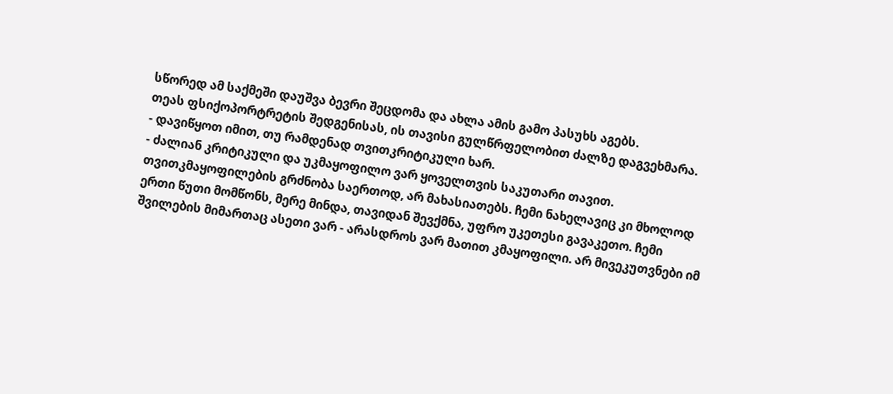სწორედ ამ საქმეში დაუშვა ბევრი შეცდომა და ახლა ამის გამო პასუხს აგებს.
თეას ფსიქოპორტრეტის შედგენისას, ის თავისი გულწრფელობით ძალზე დაგვეხმარა.
- დავიწყოთ იმით, თუ რამდენად თვითკრიტიკული ხარ.
- ძალიან კრიტიკული და უკმაყოფილო ვარ ყოველთვის საკუთარი თავით. თვითკმაყოფილების გრძნობა საერთოდ, არ მახასიათებს. ჩემი ნახელავიც კი მხოლოდ ერთი წუთი მომწონს, მერე მინდა, თავიდან შევქმნა, უფრო უკეთესი გავაკეთო. ჩემი შვილების მიმართაც ასეთი ვარ - არასდროს ვარ მათით კმაყოფილი. არ მივეკუთვნები იმ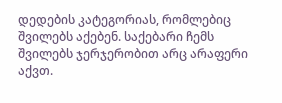დედების კატეგორიას, რომლებიც შვილებს აქებენ. საქებარი ჩემს შვილებს ჯერჯერობით არც არაფერი აქვთ.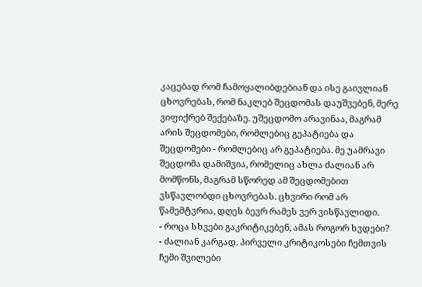კაცებად რომ ჩამოყალიბდებიან და ისე გაივლიან ცხოვრებას, რომ ნაკლებ შეცდომას დაუშვებენ, მერე ვიფიქრებ შექებაზე. უშეცდომო არავინაა, მაგრამ არის შეცდომები, რომლებიც გეპატიება და შეცდომები - რომლებიც არ გეპატიება. მე უამრავი შეცდომა დამიშვია, რომელიც ახლა ძალიან არ მომწონს, მაგრამ სწორედ ამ შეცდომებით ვსწავლობდი ცხოვრებას. ცხვირი რომ არ წამემტვრია, დღეს ბევრ რამეს ვერ ვისწავლიდი.
- როცა სხვები გაკრიტიკებენ, ამას როგორ ხვდები?
- ძალიან კარგად. პირველი კრიტიკოსები ჩემთვის ჩემი შვილები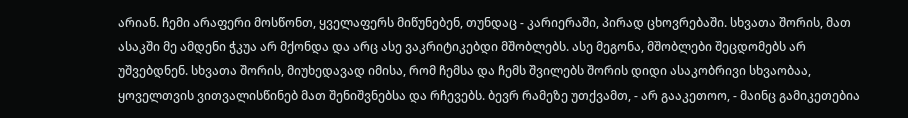არიან. ჩემი არაფერი მოსწონთ, ყველაფერს მიწუნებენ, თუნდაც - კარიერაში, პირად ცხოვრებაში. სხვათა შორის, მათ ასაკში მე ამდენი ჭკუა არ მქონდა და არც ასე ვაკრიტიკებდი მშობლებს. ასე მეგონა, მშობლები შეცდომებს არ უშვებდნენ. სხვათა შორის, მიუხედავად იმისა, რომ ჩემსა და ჩემს შვილებს შორის დიდი ასაკობრივი სხვაობაა, ყოველთვის ვითვალისწინებ მათ შენიშვნებსა და რჩევებს. ბევრ რამეზე უთქვამთ, - არ გააკეთოო, - მაინც გამიკეთებია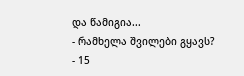და წამიგია...
- რამხელა შვილები გყავს?
- 15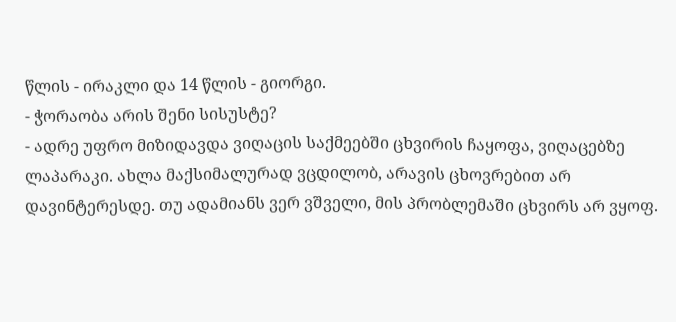წლის - ირაკლი და 14 წლის - გიორგი.
- ჭორაობა არის შენი სისუსტე?
- ადრე უფრო მიზიდავდა ვიღაცის საქმეებში ცხვირის ჩაყოფა, ვიღაცებზე ლაპარაკი. ახლა მაქსიმალურად ვცდილობ, არავის ცხოვრებით არ დავინტერესდე. თუ ადამიანს ვერ ვშველი, მის პრობლემაში ცხვირს არ ვყოფ.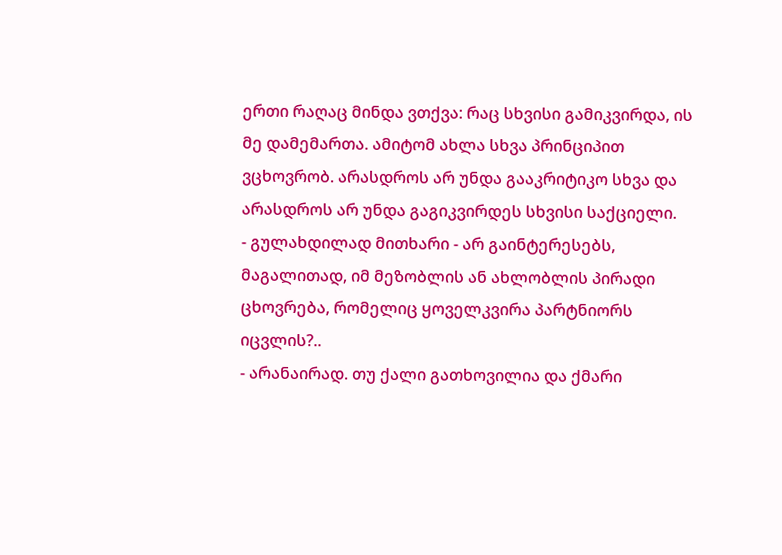ერთი რაღაც მინდა ვთქვა: რაც სხვისი გამიკვირდა, ის მე დამემართა. ამიტომ ახლა სხვა პრინციპით ვცხოვრობ. არასდროს არ უნდა გააკრიტიკო სხვა და არასდროს არ უნდა გაგიკვირდეს სხვისი საქციელი.
- გულახდილად მითხარი - არ გაინტერესებს, მაგალითად, იმ მეზობლის ან ახლობლის პირადი ცხოვრება, რომელიც ყოველკვირა პარტნიორს იცვლის?..
- არანაირად. თუ ქალი გათხოვილია და ქმარი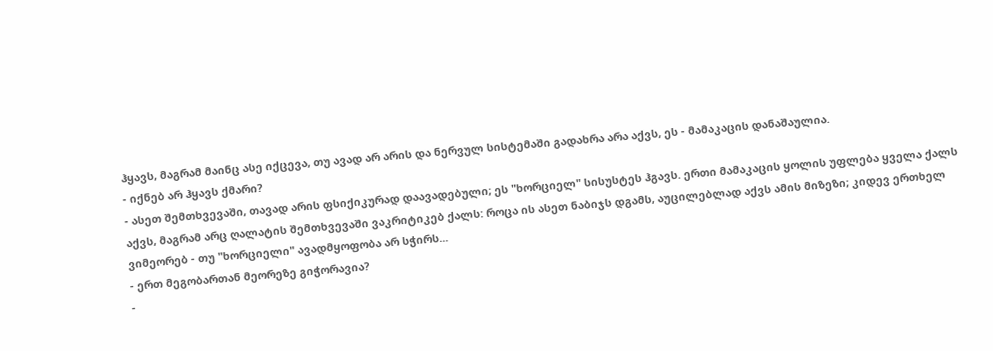ჰყავს, მაგრამ მაინც ასე იქცევა, თუ ავად არ არის და ნერვულ სისტემაში გადახრა არა აქვს, ეს - მამაკაცის დანაშაულია.
- იქნებ არ ჰყავს ქმარი?
- ასეთ შემთხვევაში, თავად არის ფსიქიკურად დაავადებული; ეს "ხორციელ" სისუსტეს ჰგავს. ერთი მამაკაცის ყოლის უფლება ყველა ქალს აქვს, მაგრამ არც ღალატის შემთხვევაში ვაკრიტიკებ ქალს: როცა ის ასეთ ნაბიჯს დგამს, აუცილებლად აქვს ამის მიზეზი; კიდევ ერთხელ ვიმეორებ - თუ "ხორციელი" ავადმყოფობა არ სჭირს...
- ერთ მეგობართან მეორეზე გიჭორავია?
-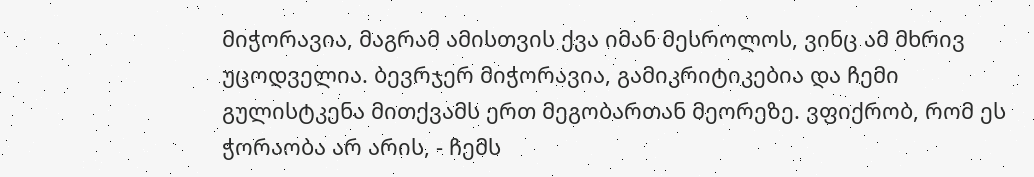მიჭორავია, მაგრამ ამისთვის ქვა იმან მესროლოს, ვინც ამ მხრივ უცოდველია. ბევრჯერ მიჭორავია, გამიკრიტიკებია და ჩემი გულისტკენა მითქვამს ერთ მეგობართან მეორეზე. ვფიქრობ, რომ ეს ჭორაობა არ არის, - ჩემს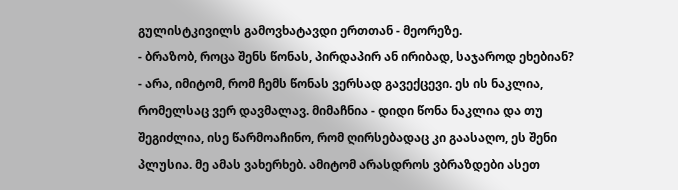გულისტკივილს გამოვხატავდი ერთთან - მეორეზე.
- ბრაზობ, როცა შენს წონას, პირდაპირ ან ირიბად, საჯაროდ ეხებიან?
- არა, იმიტომ, რომ ჩემს წონას ვერსად გავექცევი. ეს ის ნაკლია, რომელსაც ვერ დავმალავ. მიმაჩნია - დიდი წონა ნაკლია და თუ შეგიძლია, ისე წარმოაჩინო, რომ ღირსებადაც კი გაასაღო, ეს შენი პლუსია. მე ამას ვახერხებ. ამიტომ არასდროს ვბრაზდები ასეთ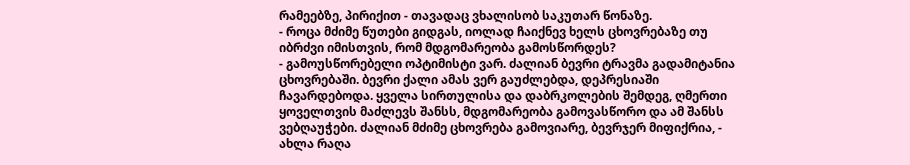რამეებზე, პირიქით - თავადაც ვხალისობ საკუთარ წონაზე.
- როცა მძიმე წუთები გიდგას, იოლად ჩაიქნევ ხელს ცხოვრებაზე თუ იბრძვი იმისთვის, რომ მდგომარეობა გამოსწორდეს?
- გამოუსწორებელი ოპტიმისტი ვარ. ძალიან ბევრი ტრავმა გადამიტანია ცხოვრებაში. ბევრი ქალი ამას ვერ გაუძლებდა, დეპრესიაში ჩავარდებოდა. ყველა სირთულისა და დაბრკოლების შემდეგ, ღმერთი ყოველთვის მაძლევს შანსს, მდგომარეობა გამოვასწორო და ამ შანსს ვებღაუჭები. ძალიან მძიმე ცხოვრება გამოვიარე, ბევრჯერ მიფიქრია, - ახლა რაღა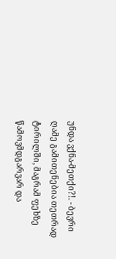უნდა ვქნა-მეთქი?!. - ბევრი ღამე გამითენებია თეთრად ტირილში, მაგრამ ფეხზე წამოვმდგარვარ და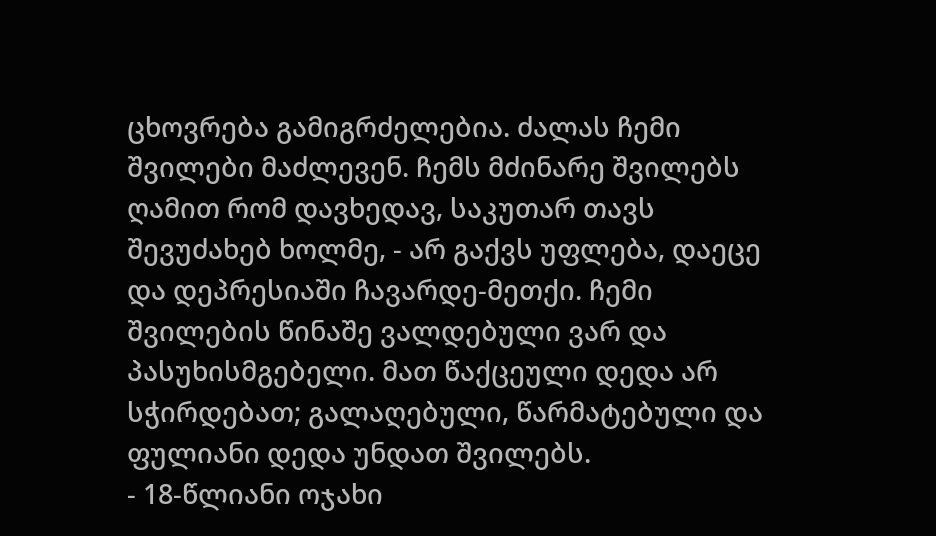ცხოვრება გამიგრძელებია. ძალას ჩემი შვილები მაძლევენ. ჩემს მძინარე შვილებს ღამით რომ დავხედავ, საკუთარ თავს შევუძახებ ხოლმე, - არ გაქვს უფლება, დაეცე და დეპრესიაში ჩავარდე-მეთქი. ჩემი შვილების წინაშე ვალდებული ვარ და პასუხისმგებელი. მათ წაქცეული დედა არ სჭირდებათ; გალაღებული, წარმატებული და ფულიანი დედა უნდათ შვილებს.
- 18-წლიანი ოჯახი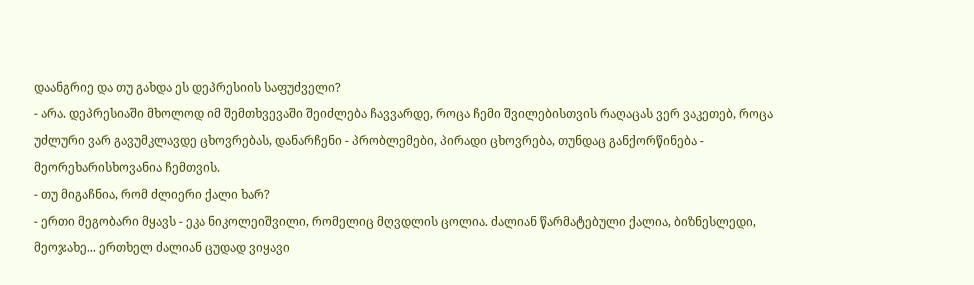დაანგრიე და თუ გახდა ეს დეპრესიის საფუძველი?
- არა. დეპრესიაში მხოლოდ იმ შემთხვევაში შეიძლება ჩავვარდე, როცა ჩემი შვილებისთვის რაღაცას ვერ ვაკეთებ, როცა უძლური ვარ გავუმკლავდე ცხოვრებას, დანარჩენი - პრობლემები, პირადი ცხოვრება, თუნდაც განქორწინება - მეორეხარისხოვანია ჩემთვის.
- თუ მიგაჩნია, რომ ძლიერი ქალი ხარ?
- ერთი მეგობარი მყავს - ეკა ნიკოლეიშვილი, რომელიც მღვდლის ცოლია. ძალიან წარმატებული ქალია, ბიზნესლედი, მეოჯახე... ერთხელ ძალიან ცუდად ვიყავი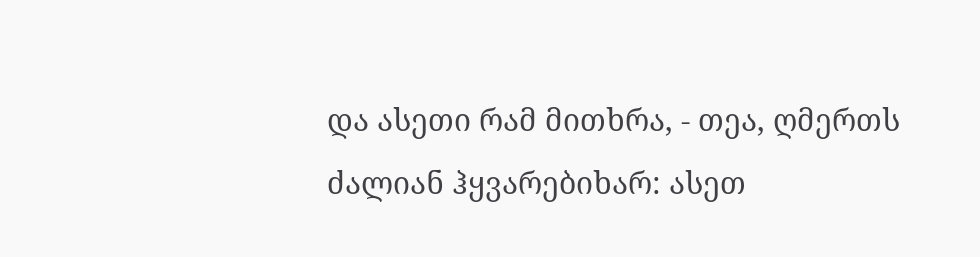და ასეთი რამ მითხრა, - თეა, ღმერთს ძალიან ჰყვარებიხარ: ასეთ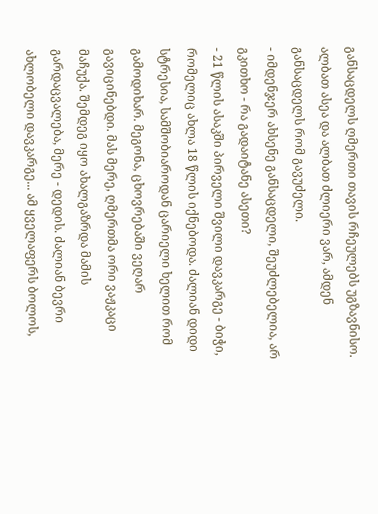განსაცდელს ღმერთი თავის რჩეულებს უგზავნისო. ალბათ ასეა და ალბათ ძლიერი ვარ, ამდენ განსაცდელს რომ გავუძელი.
- იმდენჯერ ახსენე განსაცდელი, შეუძლებელია, არ გკითხო - რა გადაიტანე ასეთი?
- 21 წლის ასაკში პირველი შვილი დავკარგე - ბიჭი, რომელიც ახლა 18 წლის იქნებოდა. ძალიან დიდი სტრესია, სამშობიაროდან ცარიელი ხელით რომ გამოდიხარ. მეგონა, ცხოვრებაში ვეღარ გავიცინებდი. მას მერე, ღმერთმა ორი ვაჟკაცი მაჩუქა. შემდეგ იყო ახალგაზრდა მამის გარდაცვალება, მერე - დედის. ძალიან ბევრი ახლობელი დავკარგე... ამ ყველაფერს ბოლოს,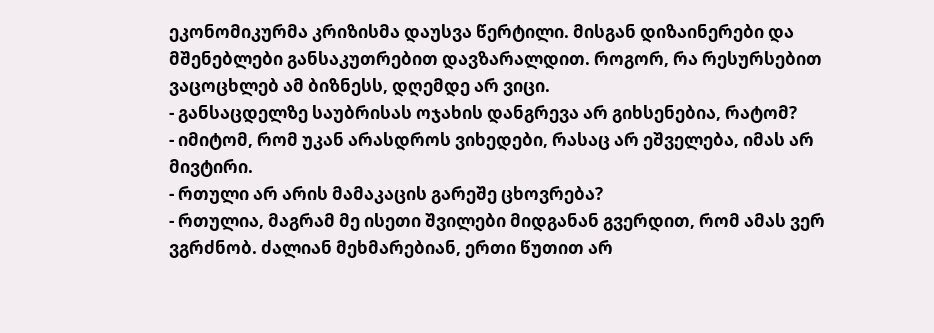ეკონომიკურმა კრიზისმა დაუსვა წერტილი. მისგან დიზაინერები და მშენებლები განსაკუთრებით დავზარალდით. როგორ, რა რესურსებით ვაცოცხლებ ამ ბიზნესს, დღემდე არ ვიცი.
- განსაცდელზე საუბრისას ოჯახის დანგრევა არ გიხსენებია, რატომ?
- იმიტომ, რომ უკან არასდროს ვიხედები, რასაც არ ეშველება, იმას არ მივტირი.
- რთული არ არის მამაკაცის გარეშე ცხოვრება?
- რთულია, მაგრამ მე ისეთი შვილები მიდგანან გვერდით, რომ ამას ვერ ვგრძნობ. ძალიან მეხმარებიან, ერთი წუთით არ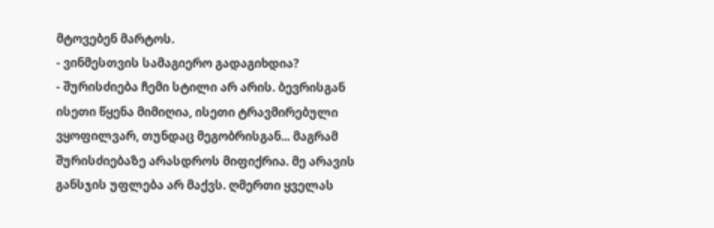მტოვებენ მარტოს.
- ვინმესთვის სამაგიერო გადაგიხდია?
- შურისძიება ჩემი სტილი არ არის. ბევრისგან ისეთი წყენა მიმიღია, ისეთი ტრავმირებული ვყოფილვარ, თუნდაც მეგობრისგან... მაგრამ შურისძიებაზე არასდროს მიფიქრია. მე არავის განსჯის უფლება არ მაქვს. ღმერთი ყველას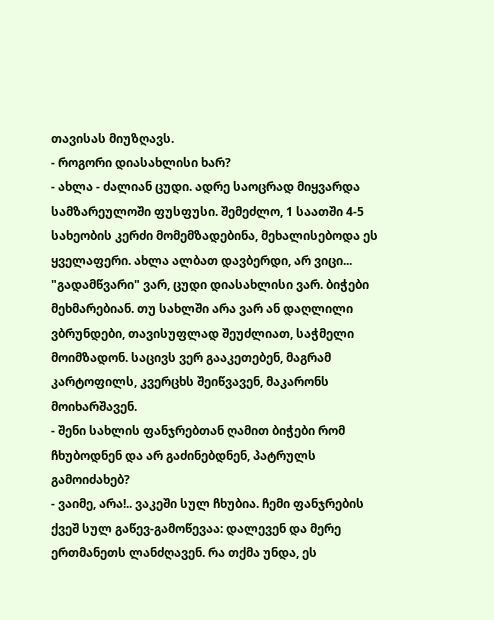თავისას მიუზღავს.
- როგორი დიასახლისი ხარ?
- ახლა - ძალიან ცუდი. ადრე საოცრად მიყვარდა სამზარეულოში ფუსფუსი. შემეძლო, 1 საათში 4-5 სახეობის კერძი მომემზადებინა, მეხალისებოდა ეს ყველაფერი. ახლა ალბათ დავბერდი, არ ვიცი... "გადამწვარი" ვარ, ცუდი დიასახლისი ვარ. ბიჭები მეხმარებიან. თუ სახლში არა ვარ ან დაღლილი ვბრუნდები, თავისუფლად შეუძლიათ, საჭმელი მოიმზადონ. საცივს ვერ გააკეთებენ, მაგრამ კარტოფილს, კვერცხს შეიწვავენ, მაკარონს მოიხარშავენ.
- შენი სახლის ფანჯრებთან ღამით ბიჭები რომ ჩხუბოდნენ და არ გაძინებდნენ, პატრულს გამოიძახებ?
- ვაიმე, არა!.. ვაკეში სულ ჩხუბია. ჩემი ფანჯრების ქვეშ სულ გაწევ-გამოწევაა: დალევენ და მერე ერთმანეთს ლანძღავენ. რა თქმა უნდა, ეს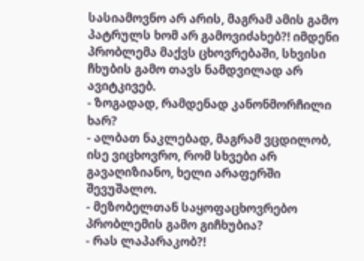სასიამოვნო არ არის, მაგრამ ამის გამო პატრულს ხომ არ გამოვიძახებ?! იმდენი პრობლემა მაქვს ცხოვრებაში, სხვისი ჩხუბის გამო თავს ნამდვილად არ ავიტკივებ.
- ზოგადად, რამდენად კანონმორჩილი ხარ?
- ალბათ ნაკლებად, მაგრამ ვცდილობ, ისე ვიცხოვრო, რომ სხვები არ გავაღიზიანო, ხელი არაფერში შევუშალო.
- მეზობელთან საყოფაცხოვრებო პრობლემის გამო გიჩხუბია?
- რას ლაპარაკობ?!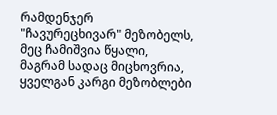რამდენჯერ "ჩავურეცხივარ" მეზობელს, მეც ჩამიშვია წყალი, მაგრამ სადაც მიცხოვრია, ყველგან კარგი მეზობლები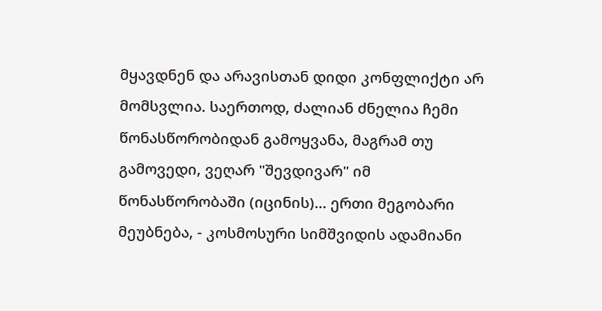მყავდნენ და არავისთან დიდი კონფლიქტი არ მომსვლია. საერთოდ, ძალიან ძნელია ჩემი წონასწორობიდან გამოყვანა, მაგრამ თუ გამოვედი, ვეღარ "შევდივარ" იმ წონასწორობაში (იცინის)... ერთი მეგობარი მეუბნება, - კოსმოსური სიმშვიდის ადამიანი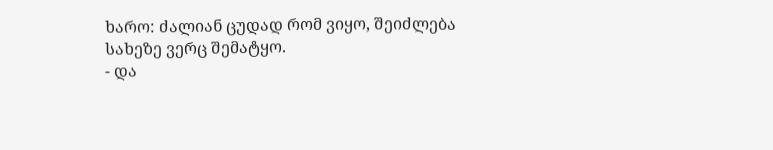ხარო: ძალიან ცუდად რომ ვიყო, შეიძლება სახეზე ვერც შემატყო.
- და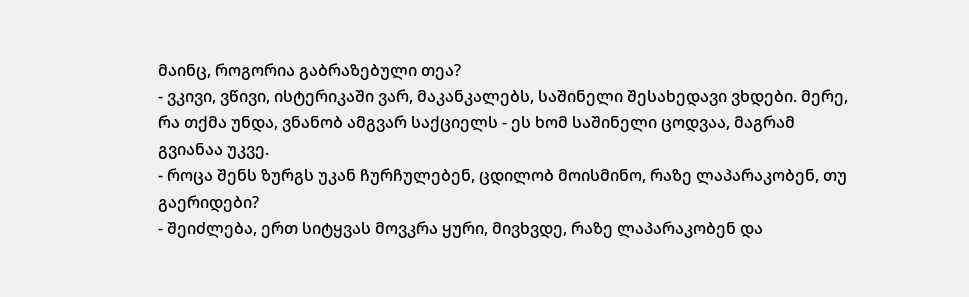მაინც, როგორია გაბრაზებული თეა?
- ვკივი, ვწივი, ისტერიკაში ვარ, მაკანკალებს, საშინელი შესახედავი ვხდები. მერე, რა თქმა უნდა, ვნანობ ამგვარ საქციელს - ეს ხომ საშინელი ცოდვაა, მაგრამ გვიანაა უკვე.
- როცა შენს ზურგს უკან ჩურჩულებენ, ცდილობ მოისმინო, რაზე ლაპარაკობენ, თუ გაერიდები?
- შეიძლება, ერთ სიტყვას მოვკრა ყური, მივხვდე, რაზე ლაპარაკობენ და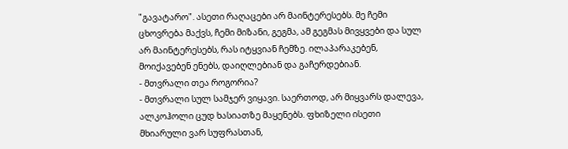"გავატარო". ასეთი რაღაცები არ მაინტერესებს. მე ჩემი ცხოვრება მაქვს, ჩემი მიზანი, გეგმა, ამ გეგმას მივყვები და სულ არ მაინტერესებს, რას იტყვიან ჩემზე. ილაპარაკებენ, მოიქავებენ ენებს, დაიღლებიან და გაჩერდებიან.
- მთვრალი თეა როგორია?
- მთვრალი სულ სამჯერ ვიყავი. საერთოდ, არ მიყვარს დალევა, ალკოჰოლი ცუდ ხასიათზე მაყენებს. ფხიზელი ისეთი მხიარული ვარ სუფრასთან,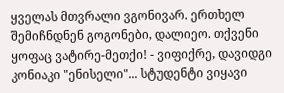ყველას მთვრალი ვგონივარ. ერთხელ შემიჩნდნენ გოგონები, დალიეო. თქვენი ყოფაც ვატირე-მეთქი! - ვიფიქრე, დავიდგი კონიაკი "ენისელი"... სტუდენტი ვიყავი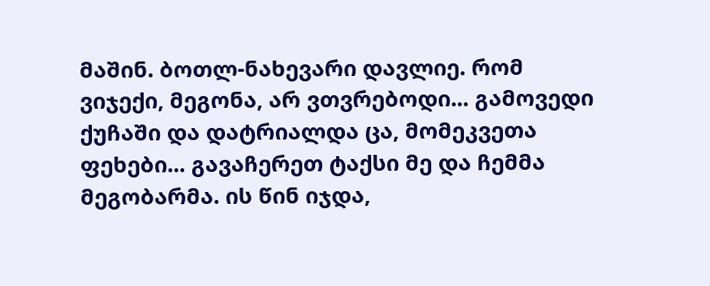მაშინ. ბოთლ-ნახევარი დავლიე. რომ ვიჯექი, მეგონა, არ ვთვრებოდი... გამოვედი ქუჩაში და დატრიალდა ცა, მომეკვეთა ფეხები... გავაჩერეთ ტაქსი მე და ჩემმა მეგობარმა. ის წინ იჯდა,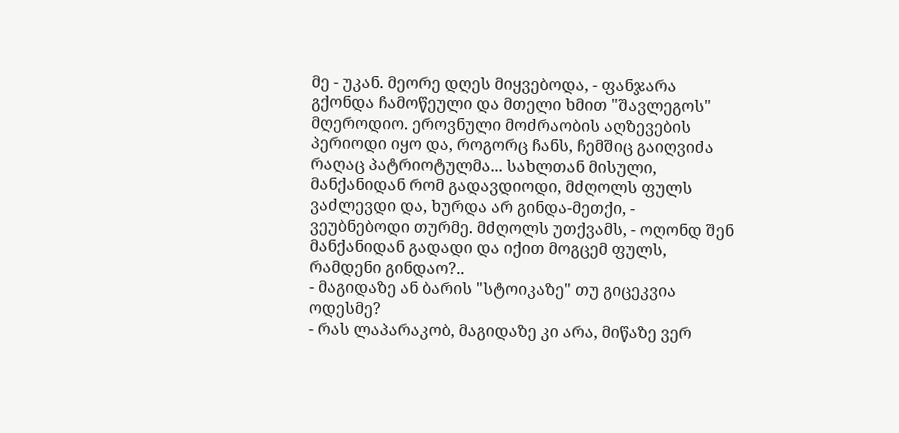მე - უკან. მეორე დღეს მიყვებოდა, - ფანჯარა გქონდა ჩამოწეული და მთელი ხმით "შავლეგოს" მღეროდიო. ეროვნული მოძრაობის აღზევების პერიოდი იყო და, როგორც ჩანს, ჩემშიც გაიღვიძა რაღაც პატრიოტულმა... სახლთან მისული, მანქანიდან რომ გადავდიოდი, მძღოლს ფულს ვაძლევდი და, ხურდა არ გინდა-მეთქი, - ვეუბნებოდი თურმე. მძღოლს უთქვამს, - ოღონდ შენ მანქანიდან გადადი და იქით მოგცემ ფულს, რამდენი გინდაო?..
- მაგიდაზე ან ბარის "სტოიკაზე" თუ გიცეკვია ოდესმე?
- რას ლაპარაკობ, მაგიდაზე კი არა, მიწაზე ვერ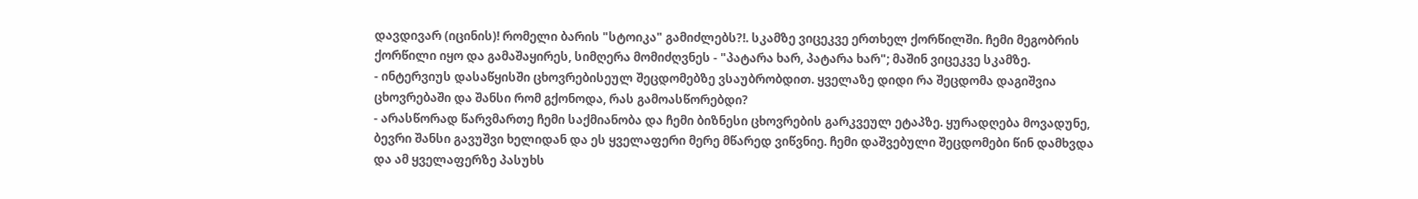დავდივარ (იცინის)! რომელი ბარის "სტოიკა" გამიძლებს?!. სკამზე ვიცეკვე ერთხელ ქორწილში. ჩემი მეგობრის ქორწილი იყო და გამაშაყირეს, სიმღერა მომიძღვნეს - "პატარა ხარ, პატარა ხარ"; მაშინ ვიცეკვე სკამზე.
- ინტერვიუს დასაწყისში ცხოვრებისეულ შეცდომებზე ვსაუბრობდით. ყველაზე დიდი რა შეცდომა დაგიშვია ცხოვრებაში და შანსი რომ გქონოდა, რას გამოასწორებდი?
- არასწორად წარვმართე ჩემი საქმიანობა და ჩემი ბიზნესი ცხოვრების გარკვეულ ეტაპზე. ყურადღება მოვადუნე, ბევრი შანსი გავუშვი ხელიდან და ეს ყველაფერი მერე მწარედ ვიწვნიე. ჩემი დაშვებული შეცდომები წინ დამხვდა და ამ ყველაფერზე პასუხს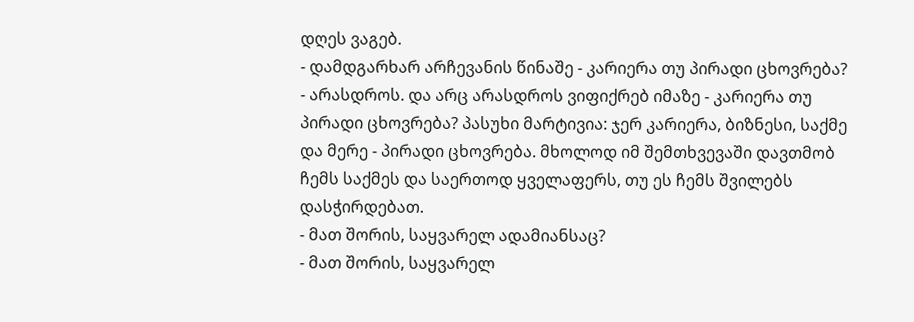დღეს ვაგებ.
- დამდგარხარ არჩევანის წინაშე - კარიერა თუ პირადი ცხოვრება?
- არასდროს. და არც არასდროს ვიფიქრებ იმაზე - კარიერა თუ პირადი ცხოვრება? პასუხი მარტივია: ჯერ კარიერა, ბიზნესი, საქმე და მერე - პირადი ცხოვრება. მხოლოდ იმ შემთხვევაში დავთმობ ჩემს საქმეს და საერთოდ ყველაფერს, თუ ეს ჩემს შვილებს დასჭირდებათ.
- მათ შორის, საყვარელ ადამიანსაც?
- მათ შორის, საყვარელ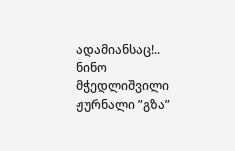ადამიანსაც!..
ნინო მჭედლიშვილი
ჟურნალი ”გზა”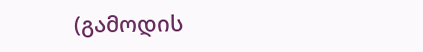(გამოდის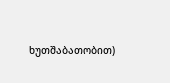ხუთშაბათობით)